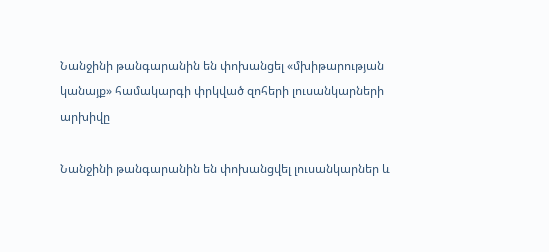Նանջինի թանգարանին են փոխանցել «մխիթարության կանայք» համակարգի փրկված զոհերի լուսանկարների արխիվը

Նանջինի թանգարանին են փոխանցվել լուսանկարներ և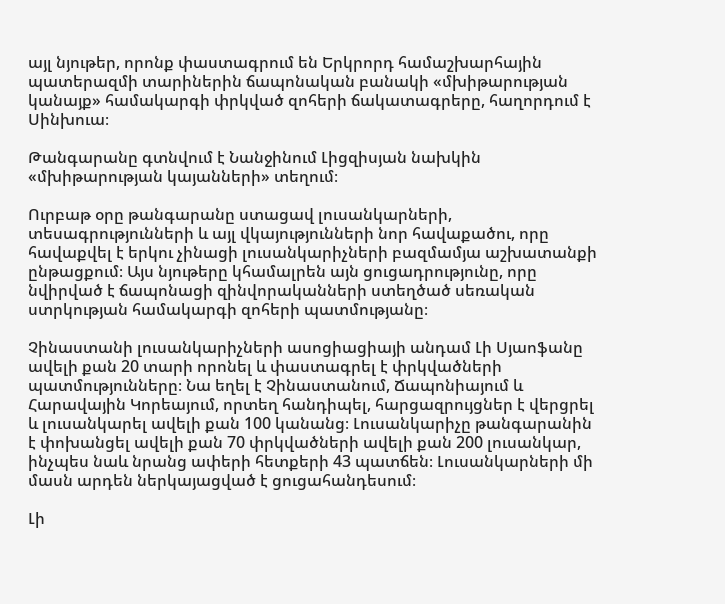այլ նյութեր, որոնք փաստագրում են Երկրորդ համաշխարհային պատերազմի տարիներին ճապոնական բանակի «մխիթարության կանայք» համակարգի փրկված զոհերի ճակատագրերը, հաղորդում է Սինխուա։

Թանգարանը գտնվում է Նանջինում Լիցզիսյան նախկին «մխիթարության կայանների» տեղում։

Ուրբաթ օրը թանգարանը ստացավ լուսանկարների, տեսագրությունների և այլ վկայությունների նոր հավաքածու, որը հավաքվել է երկու չինացի լուսանկարիչների բազմամյա աշխատանքի ընթացքում։ Այս նյութերը կհամալրեն այն ցուցադրությունը, որը նվիրված է ճապոնացի զինվորականների ստեղծած սեռական ստրկության համակարգի զոհերի պատմությանը։

Չինաստանի լուսանկարիչների ասոցիացիայի անդամ Լի Սյաոֆանը ավելի քան 20 տարի որոնել և փաստագրել է փրկվածների պատմությունները։ Նա եղել է Չինաստանում, Ճապոնիայում և Հարավային Կորեայում, որտեղ հանդիպել, հարցազրույցներ է վերցրել և լուսանկարել ավելի քան 100 կանանց։ Լուսանկարիչը թանգարանին է փոխանցել ավելի քան 70 փրկվածների ավելի քան 200 լուսանկար, ինչպես նաև նրանց ափերի հետքերի 43 պատճեն։ Լուսանկարների մի մասն արդեն ներկայացված է ցուցահանդեսում։

Լի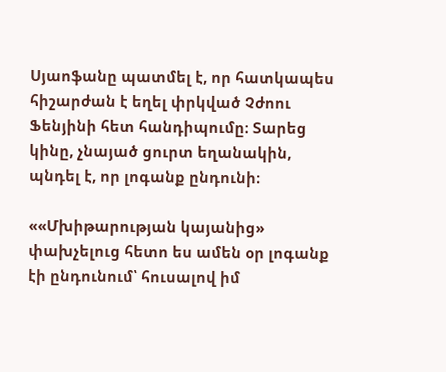Սյաոֆանը պատմել է, որ հատկապես հիշարժան է եղել փրկված Չժոու Ֆենյինի հետ հանդիպումը։ Տարեց կինը, չնայած ցուրտ եղանակին, պնդել է, որ լոգանք ընդունի։

««Մխիթարության կայանից» փախչելուց հետո ես ամեն օր լոգանք էի ընդունում՝ հուսալով իմ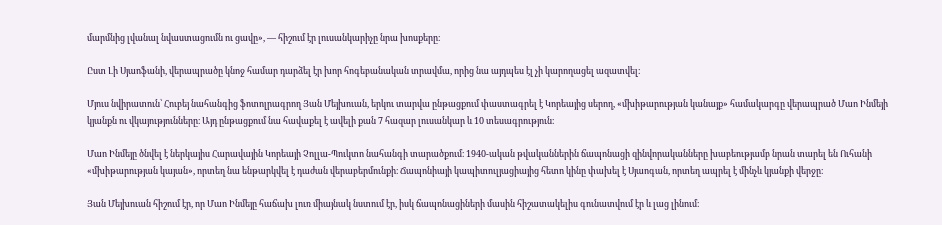մարմնից լվանալ նվաստացումն ու ցավը», — հիշում էր լուսանկարիչը նրա խոսքերը։

Ըստ Լի Սյաոֆանի, վերապրածը կնոջ համար դարձել էր խոր հոգեբանական տրավմա, որից նա այդպես էլ չի կարողացել ազատվել։

Մյուս նվիրատուն՝ Հուբեյ նահանգից ֆոտոլրագրող Յան Մեյխուան, երկու տարվա ընթացքում փաստագրել է Կորեայից սերող, «մխիթարության կանայք» համակարգը վերապրած Մաո Ինմեյի կյանքն ու վկայությունները։ Այդ ընթացքում նա հավաքել է ավելի քան 7 հազար լուսանկար և 10 տեսագրություն։

Մաո Ինմեյը ծնվել է ներկայիս Հարավային Կորեայի Չոլլա-Պուկտո նահանգի տարածքում։ 1940-ական թվականներին ճապոնացի զինվորականները խաբեությամբ նրան տարել են Ուհանի «մխիթարության կայան», որտեղ նա ենթարկվել է դաժան վերաբերմունքի։ Ճապոնիայի կապիտուլյացիայից հետո կինը փախել է Սյաոգան, որտեղ ապրել է մինչև կյանքի վերջը։

Յան Մեյխուան հիշում էր, որ Մաո Ինմեյը հաճախ լուռ միայնակ նստում էր, իսկ ճապոնացիների մասին հիշատակելիս գունատվում էր և լաց լինում։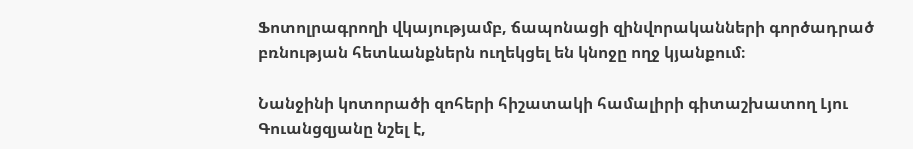Ֆոտոլրագրողի վկայությամբ, ճապոնացի զինվորականների գործադրած բռնության հետևանքներն ուղեկցել են կնոջը ողջ կյանքում։

Նանջինի կոտորածի զոհերի հիշատակի համալիրի գիտաշխատող Լյու Գուանցզյանը նշել է,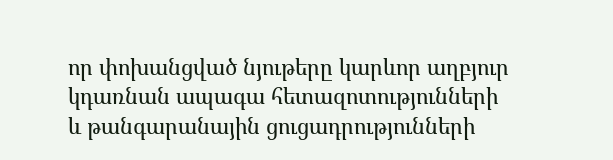որ փոխանցված նյութերը կարևոր աղբյուր կդառնան ապագա հետազոտությունների և թանգարանային ցուցադրությունների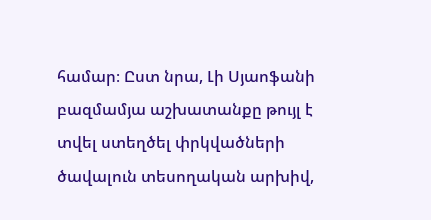համար։ Ըստ նրա, Լի Սյաոֆանի բազմամյա աշխատանքը թույլ է տվել ստեղծել փրկվածների ծավալուն տեսողական արխիվ,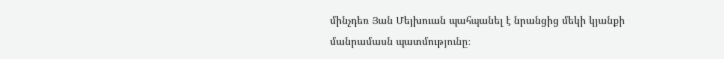մինչդեռ Յան Մեյխուան պահպանել է նրանցից մեկի կյանքի մանրամասն պատմությունը։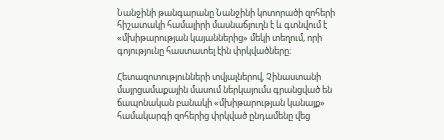Նանջինի թանգարանը Նանջինի կոտորածի զոհերի հիշատակի համալիրի մասնաճյուղն է և գտնվում է «մխիթարության կայաններից» մեկի տեղում, որի գոյությունը հաստատել էին փրկվածները։

Հետազոտությունների տվյալներով, Չինաստանի մայրցամաքային մասում ներկայումս գրանցված են ճապոնական բանակի «մխիթարության կանայք» համակարգի զոհերից փրկված ընդամենը վեց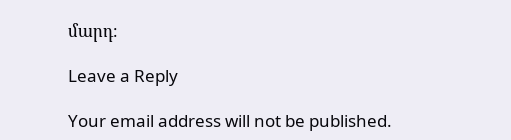մարդ։

Leave a Reply

Your email address will not be published.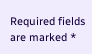Required fields are marked *